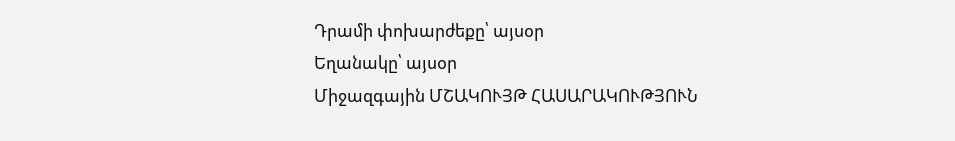Դրամի փոխարժեքը՝ այսօր
Եղանակը՝ այսօր
Միջազգային ՄՇԱԿՈՒՅԹ ՀԱՍԱՐԱԿՈՒԹՅՈՒՆ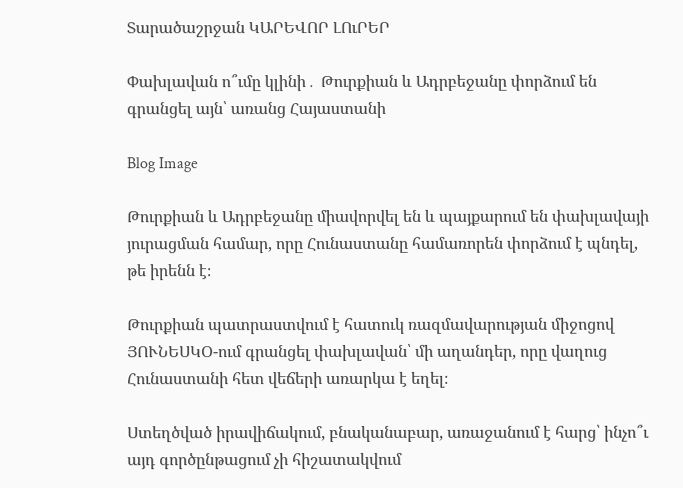Տարածաշրջան ԿԱՐԵՎՈՐ ԼՈւՐԵՐ

Փախլավան ո՞ւմը կլինի․ Թուրքիան և Ադրբեջանը փորձում են գրանցել այն՝ առանց Հայաստանի

Blog Image

Թուրքիան և Ադրբեջանը միավորվել են և պայքարում են փախլավայի յուրացման համար, որը Հունաստանը համառորեն փորձում է պնդել, թե իրենն է։

Թուրքիան պատրաստվում է հատուկ ռազմավարության միջոցով ՅՈՒՆԵՍԿՕ-ում գրանցել փախլավան՝ մի աղանդեր, որը վաղուց Հունաստանի հետ վեճերի առարկա է եղել։

Ստեղծված իրավիճակում, բնականաբար, առաջանում է հարց՝ ինչո՞ւ այդ գործընթացում չի հիշատակվում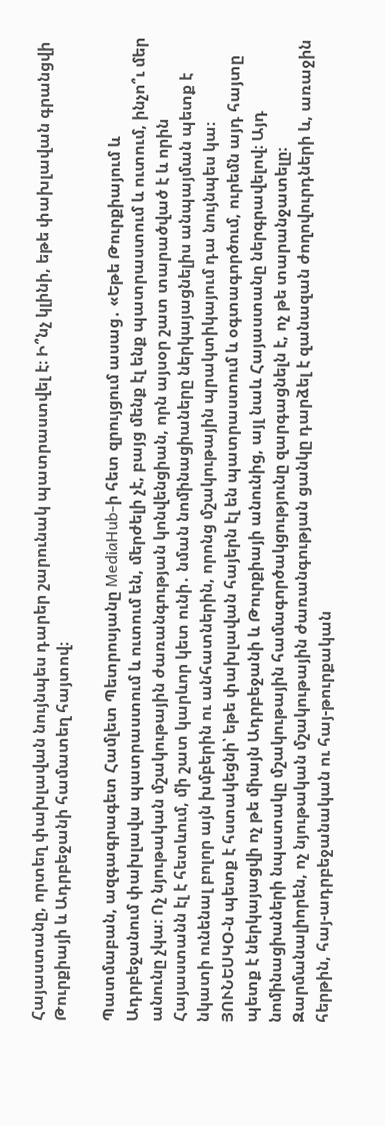Հայաստանը, որտեղ փախլավան նույնպես դարեր շարունակ պատրաստվել է։ Ի՞նչ կլինի, եթե փախլավան գրանցվի Թուրքիայի և Ադրբեջանի համատեղ հայտով։

Պատմաբան, ազգագրագետ Համլետ Պետրոսյանը MediaHub-ի հետ զրույցում ասաց․ «Եթե Թուրքիայում և Ադրբեջանում փախլավա պատրաստում և ուտում են, մերժելի չէ, բայց մենք էլ ենք պատրաստում և ուտում, ինչո՞ւ մեր անունը չկա։ Ոչ նյութական մշակութային ժառանգության կոնվենցիան, որն այսօր շատ տարածված է և որին Հայաստանն էլ է հետևում, մի շատ կարևոր կետ ունի․ նման նոմինացիաները ներկայացնելիս անպայման պետք է նկատի ունենալ բոլոր այն խմբերին ու անհատներին, որոնց մշակութային պրակտիկայում դա նույնպես կա։ ՅՈՒՆԵՍԿՕ-ն պետք է հստակեցնի՝ եթե փախլավան հայերն էլ են պատրաստում և օգտագործում, ուրեմն այդ հայտը պետք է ներկայացվի ոչ թե միայն Ադրբեջանի և Թուրքիայի անունից, այլ նաև Հայաստանը ներգրավելով։ Այդ նոմինացիաների նպատակը մշակութային համագործակցությունը զարգացնելն է, ոչ թե տարանջատելը։ Զարմանալիորեն, ոչ նյութական մշակութային ժառանգության ցանկը դարձել է զանազան ժողովուրդների և, առաջին հերթին, հայ-ադրբեջանական ու հայ-թուրքական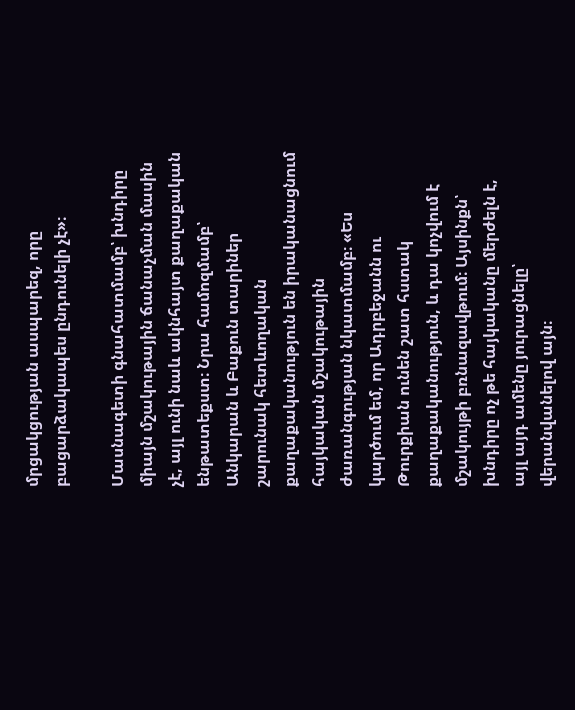մրցակցության ասպարեզ, որը բացարձակապես ընդունելի չէ»։

Մասնագետի գնահատմամբ՝ խնդիրը միայն մշակութային ճանաչման մասին չէ, այլ ունի նաև ակնհայտ քաղաքական ենթատեքստ։ Նրա համոզմամբ՝ Անկարան և Բաքուն տարիներ շարունակ հետևողական քաղաքականություն են իրականացնում հայկական մշակութային ժառանգության նկատմամբ։ «Ես կարծում եմ, որ Ադրբեջանն ու Թուրքիան ունեն շատ հստակ քաղաքականություն, և դա կոչվում է մշակույթի բռնազավթում։ Այսինքն՝ խնդիրը ոչ թե հայկականը մերժելն է, այլ այդ ամենը յուրացնելը՝ վերանվանելով այն։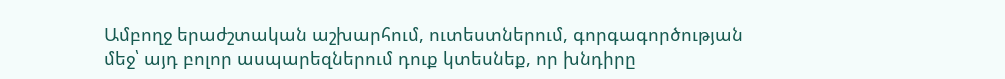Ամբողջ երաժշտական աշխարհում, ուտեստներում, գորգագործության մեջ՝ այդ բոլոր ասպարեզներում դուք կտեսնեք, որ խնդիրը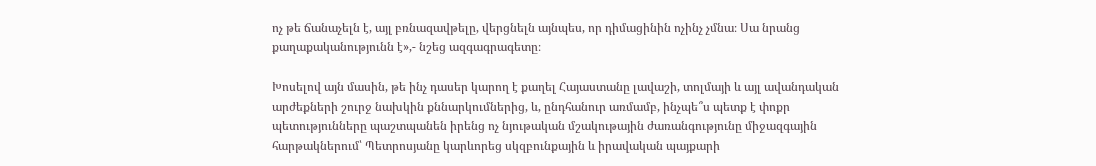ոչ թե ճանաչելն է, այլ բռնազավթելը, վերցնելն այնպես, որ դիմացինին ոչինչ չմնա։ Սա նրանց քաղաքականությունն է»,- նշեց ազգագրագետը։

Խոսելով այն մասին, թե ինչ դասեր կարող է քաղել Հայաստանը լավաշի, տոլմայի և այլ ավանդական արժեքների շուրջ նախկին քննարկումներից, և, ընդհանուր առմամբ, ինչպե՞ս պետք է փոքր պետությունները պաշտպանեն իրենց ոչ նյութական մշակութային ժառանգությունը միջազգային հարթակներում՝ Պետրոսյանը կարևորեց սկզբունքային և իրավական պայքարի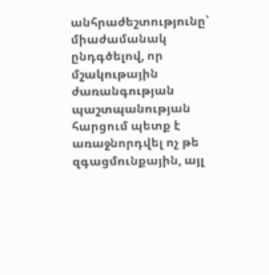անհրաժեշտությունը՝ միաժամանակ ընդգծելով, որ մշակութային ժառանգության պաշտպանության հարցում պետք է առաջնորդվել ոչ թե զգացմունքային, այլ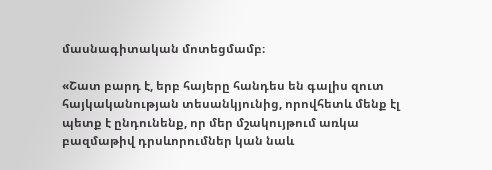մասնագիտական մոտեցմամբ։

«Շատ բարդ է, երբ հայերը հանդես են գալիս զուտ հայկականության տեսանկյունից, որովհետև մենք էլ պետք է ընդունենք, որ մեր մշակույթում առկա բազմաթիվ դրսևորումներ կան նաև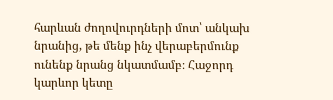հարևան ժողովուրդների մոտ՝ անկախ նրանից, թե մենք ինչ վերաբերմունք ունենք նրանց նկատմամբ։ Հաջորդ կարևոր կետը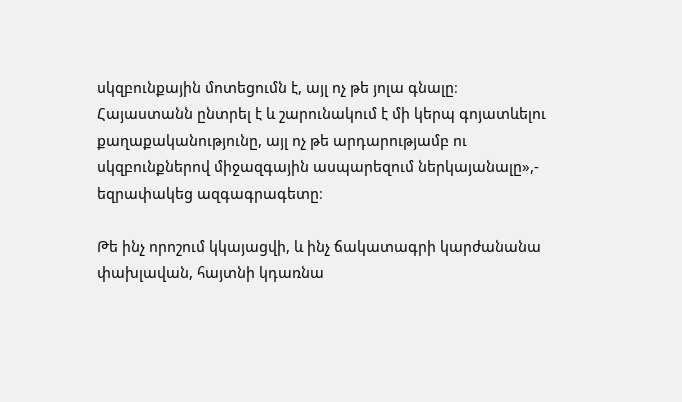սկզբունքային մոտեցումն է, այլ ոչ թե յոլա գնալը։ Հայաստանն ընտրել է և շարունակում է մի կերպ գոյատևելու քաղաքականությունը, այլ ոչ թե արդարությամբ ու սկզբունքներով միջազգային ասպարեզում ներկայանալը»,- եզրափակեց ազգագրագետը։

Թե ինչ որոշում կկայացվի, և ինչ ճակատագրի կարժանանա փախլավան, հայտնի կդառնա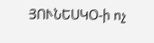ՅՈՒՆԵՍԿՕ-ի ոչ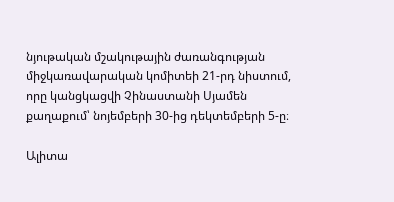նյութական մշակութային ժառանգության միջկառավարական կոմիտեի 21-րդ նիստում, որը կանցկացվի Չինաստանի Սյամեն քաղաքում՝ նոյեմբերի 30-ից դեկտեմբերի 5-ը։

Ալիտա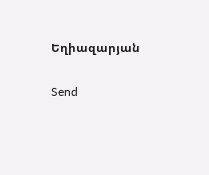Եղիազարյան

Send